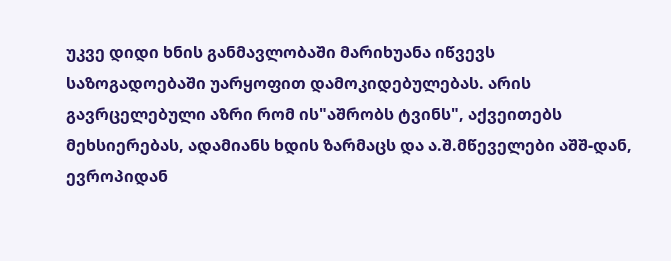უკვე დიდი ხნის განმავლობაში მარიხუანა იწვევს საზოგადოებაში უარყოფით დამოკიდებულებას. არის გავრცელებული აზრი რომ ის"აშრობს ტვინს", აქვეითებს მეხსიერებას, ადამიანს ხდის ზარმაცს და ა.შ.მწეველები აშშ-დან, ევროპიდან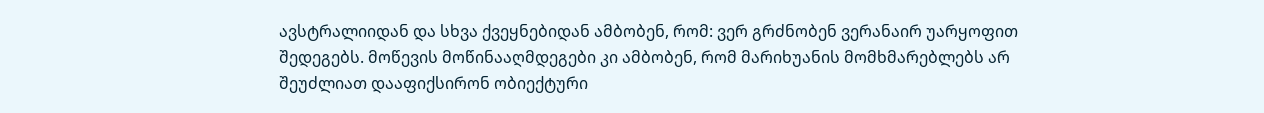ავსტრალიიდან და სხვა ქვეყნებიდან ამბობენ, რომ: ვერ გრძნობენ ვერანაირ უარყოფით შედეგებს. მოწევის მოწინააღმდეგები კი ამბობენ, რომ მარიხუანის მომხმარებლებს არ შეუძლიათ დააფიქსირონ ობიექტური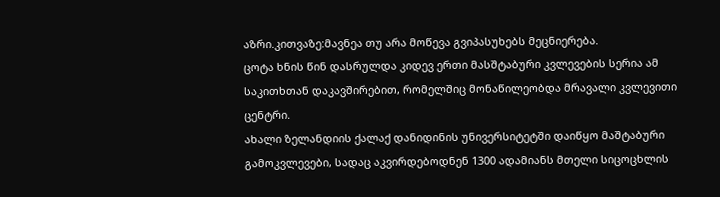აზრი.კითვაზე:მავნეა თუ არა მოწევა გვიპასუხებს მეცნიერება.
ცოტა ხნის წინ დასრულდა კიდევ ერთი მასშტაბური კვლევების სერია ამ საკითხთან დაკავშირებით, რომელშიც მონაწილეობდა მრავალი კვლევითი ცენტრი.
ახალი ზელანდიის ქალაქ დანიდინის უნივერსიტეტში დაიწყო მაშტაბური გამოკვლევები, სადაც აკვირდებოდნენ 1300 ადამიანს მთელი სიცოცხლის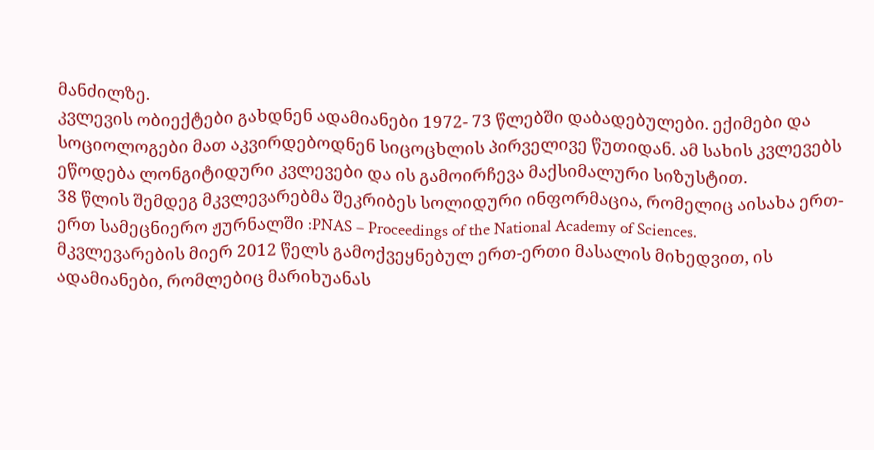მანძილზე.
კვლევის ობიექტები გახდნენ ადამიანები 1972- 73 წლებში დაბადებულები. ექიმები და სოციოლოგები მათ აკვირდებოდნენ სიცოცხლის პირველივე წუთიდან. ამ სახის კვლევებს ეწოდება ლონგიტიდური კვლევები და ის გამოირჩევა მაქსიმალური სიზუსტით.
38 წლის შემდეგ მკვლევარებმა შეკრიბეს სოლიდური ინფორმაცია, რომელიც აისახა ერთ-ერთ სამეცნიერო ჟურნალში :PNAS – Proceedings of the National Academy of Sciences.
მკვლევარების მიერ 2012 წელს გამოქვეყნებულ ერთ-ერთი მასალის მიხედვით, ის ადამიანები, რომლებიც მარიხუანას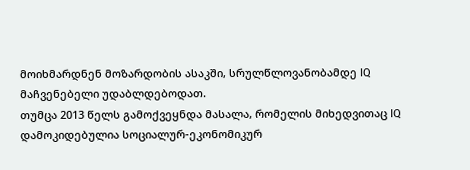მოიხმარდნენ მოზარდობის ასაკში, სრულწლოვანობამდე IQ მაჩვენებელი უდაბლდებოდათ.
თუმცა 2013 წელს გამოქვეყნდა მასალა, რომელის მიხედვითაც IQ დამოკიდებულია სოციალურ-ეკონომიკურ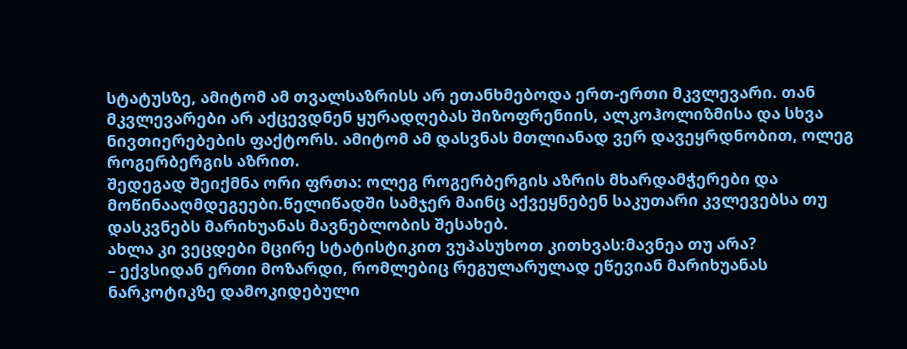სტატუსზე, ამიტომ ამ თვალსაზრისს არ ეთანხმებოდა ერთ-ერთი მკვლევარი. თან მკვლევარები არ აქცევდნენ ყურადღებას შიზოფრენიის, ალკოჰოლიზმისა და სხვა ნივთიერებების ფაქტორს. ამიტომ ამ დასვნას მთლიანად ვერ დავეყრდნობით, ოლეგ როგერბერგის აზრით.
შედეგად შეიქმნა ორი ფრთა: ოლეგ როგერბერგის აზრის მხარდამჭერები და მოწინააღმდეგეები.წელიწადში სამჯერ მაინც აქვეყნებენ საკუთარი კვლევებსა თუ დასკვნებს მარიხუანას მავნებლობის შესახებ.
ახლა კი ვეცდები მცირე სტატისტიკით ვუპასუხოთ კითხვას:მავნეა თუ არა?
– ექვსიდან ერთი მოზარდი, რომლებიც რეგულარულად ეწევიან მარიხუანას ნარკოტიკზე დამოკიდებული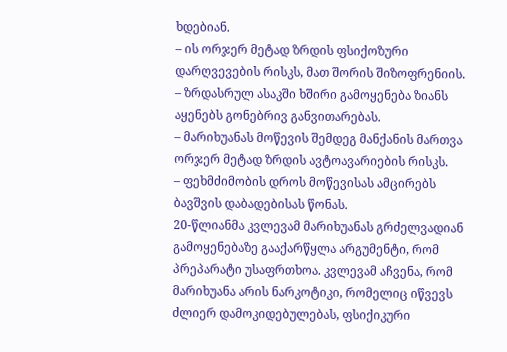ხდებიან.
– ის ორჯერ მეტად ზრდის ფსიქოზური დარღვევების რისკს, მათ შორის შიზოფრენიის.
– ზრდასრულ ასაკში ხშირი გამოყენება ზიანს აყენებს გონებრივ განვითარებას.
– მარიხუანას მოწევის შემდეგ მანქანის მართვა ორჯერ მეტად ზრდის ავტოავარიების რისკს.
– ფეხმძიმობის დროს მოწევისას ამცირებს ბავშვის დაბადებისას წონას.
20-წლიანმა კვლევამ მარიხუანას გრძელვადიან გამოყენებაზე გააქარწყლა არგუმენტი, რომ პრეპარატი უსაფრთხოა. კვლევამ აჩვენა, რომ მარიხუანა არის ნარკოტიკი, რომელიც იწვევს ძლიერ დამოკიდებულებას, ფსიქიკური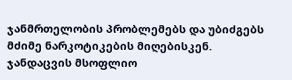ჯანმრთელობის პრობლემებს და უბიძგებს მძიმე ნარკოტიკების მიღებისკენ.
ჯანდაცვის მსოფლიო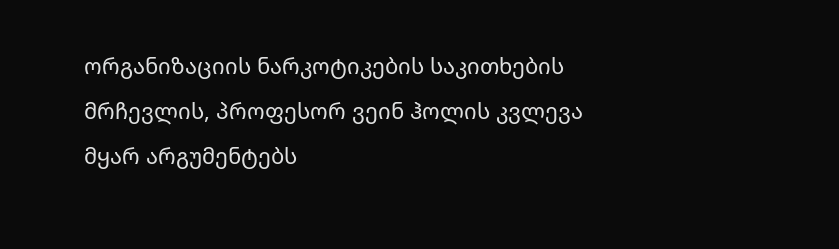ორგანიზაციის ნარკოტიკების საკითხების მრჩევლის, პროფესორ ვეინ ჰოლის კვლევა მყარ არგუმენტებს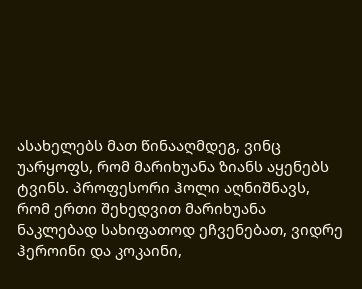ასახელებს მათ წინააღმდეგ, ვინც უარყოფს, რომ მარიხუანა ზიანს აყენებს ტვინს. პროფესორი ჰოლი აღნიშნავს, რომ ერთი შეხედვით მარიხუანა ნაკლებად სახიფათოდ ეჩვენებათ, ვიდრე ჰეროინი და კოკაინი,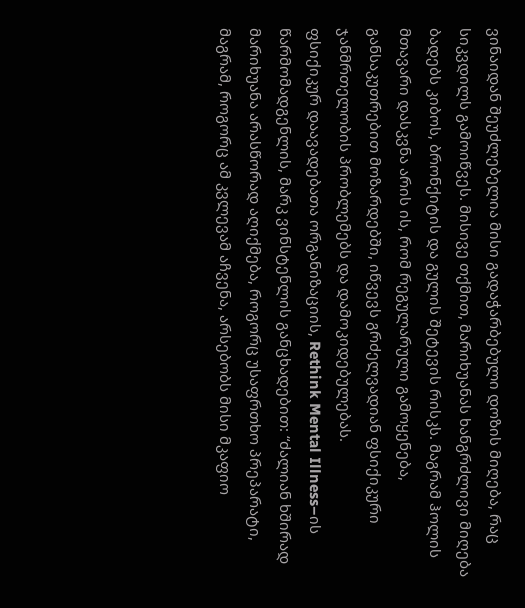ვინაიდან შეუძლებელია მისი გადაჭარბებული დოზის მიღება, რაც სიკვდილს გამოიწვეს. მისივე თქმით, მარიხუანას ხანგრძლივი მიღება ბადებს კიბოს, ბრონქიტის და გულის შეტევის რისკს. მაგრამ ჰოლის მთავარი დასკვნა არის ის, რომ რეგულარული გამოყენება, განსაკუთრებით მოზარდებში, იწვევს გრძელვადიან ფსიქიკური ჯანმრთელობის პრობლემებს და დამოკიდებულებას.
ფსიქიკურ დაავადებათა ორგანიზაციის, Rethink Mental Illness–ის წარმომადგენლის, მარკ ვინსტენლის განცხადებით: “ძალიან ხშირად მარიხუანა არასწორად აღიქმება, როგორც უსაფრთხო პრეპარატი, მაგრამ, როგორც ამ კვლევამ აჩვენა, არსებობს მისი მკაფიო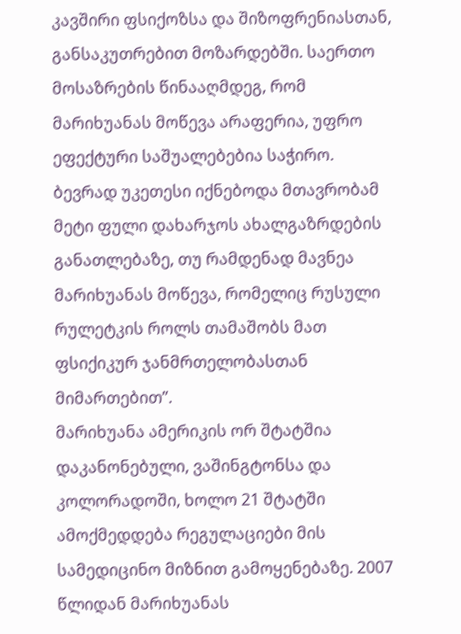კავშირი ფსიქოზსა და შიზოფრენიასთან, განსაკუთრებით მოზარდებში. საერთო მოსაზრების წინააღმდეგ, რომ მარიხუანას მოწევა არაფერია, უფრო ეფექტური საშუალებებია საჭირო. ბევრად უკეთესი იქნებოდა მთავრობამ მეტი ფული დახარჯოს ახალგაზრდების განათლებაზე, თუ რამდენად მავნეა მარიხუანას მოწევა, რომელიც რუსული რულეტკის როლს თამაშობს მათ ფსიქიკურ ჯანმრთელობასთან მიმართებით”.
მარიხუანა ამერიკის ორ შტატშია დაკანონებული, ვაშინგტონსა და კოლორადოში, ხოლო 21 შტატში ამოქმედდება რეგულაციები მის სამედიცინო მიზნით გამოყენებაზე. 2007 წლიდან მარიხუანას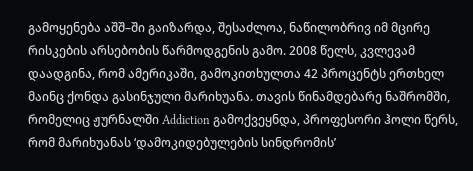გამოყენება აშშ–ში გაიზარდა, შესაძლოა, ნაწილობრივ იმ მცირე რისკების არსებობის წარმოდგენის გამო. 2008 წელს, კვლევამ დაადგინა, რომ ამერიკაში, გამოკითხულთა 42 პროცენტს ერთხელ მაინც ქონდა გასინჯული მარიხუანა. თავის წინამდებარე ნაშრომში, რომელიც ჟურნალში Addiction გამოქვეყნდა, პროფესორი ჰოლი წერს, რომ მარიხუანას ‘დამოკიდებულების სინდრომის’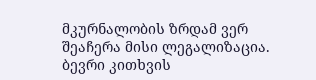მკურნალობის ზრდამ ვერ შეაჩერა მისი ლეგალიზაცია.
ბევრი კითხვის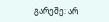გარეშე: არ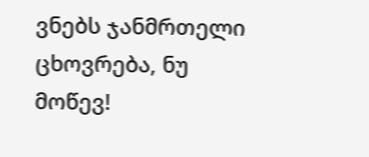ვნებს ჯანმრთელი ცხოვრება, ნუ მოწევ!